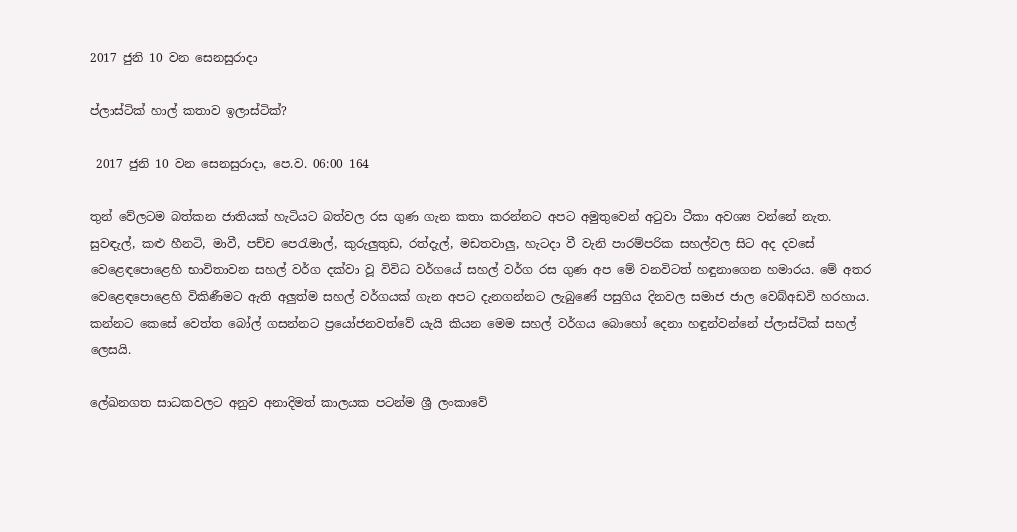2017 ජුනි 10 වන සෙනසුරාදා

ප්ලාස්ටික් හාල් කතාව ඉලාස්ටික්?

 2017 ජුනි 10 වන සෙනසුරාදා, පෙ.ව. 06:00 164

තුන් වේලටම බත්කන ජාතියක් හැටියට බත්වල රස ගුණ ගැන කතා කරන්නට අපට අමුතුවෙන් අටුවා ටීකා අවශ්‍ය වන්නේ නැත. සුවඳැල්, කළු හීනටි, මාවී, පච්ච පෙරැමාල්, කුරුලුතුඩ, රත්දැල්, මඩතවාලු, හැටදා වී වැනි පාරම්පරික සහල්වල සිට අද දවසේ වෙළෙඳපොළෙහි භාවිතාවන සහල් වර්ග දක්වා වූ විවිධ වර්ගයේ සහල් වර්ග රස ගුණ අප මේ වනවිටත් හඳුනාගෙන හමාරය. මේ අතර වෙළෙඳපොළෙහි විකිණීමට ඇති අලුත්ම සහල් වර්ගයක් ගැන අපට දැනගන්නට ලැබුණේ පසුගිය දිනවල සමාජ ජාල වෙබ්අඩවි හරහාය. කන්නට කෙසේ වෙත්ත බෝල් ගසන්නට ප්‍රයෝජනවත්වේ යැයි කියන මෙම සහල් වර්ගය බොහෝ දෙනා හඳුන්වන්නේ ප්ලාස්ටික් සහල් ලෙසයි.

ලේඛනගත සාධකවලට අනුව අනාදිමත් කාලයක පටන්ම ශ්‍රී ලංකාවේ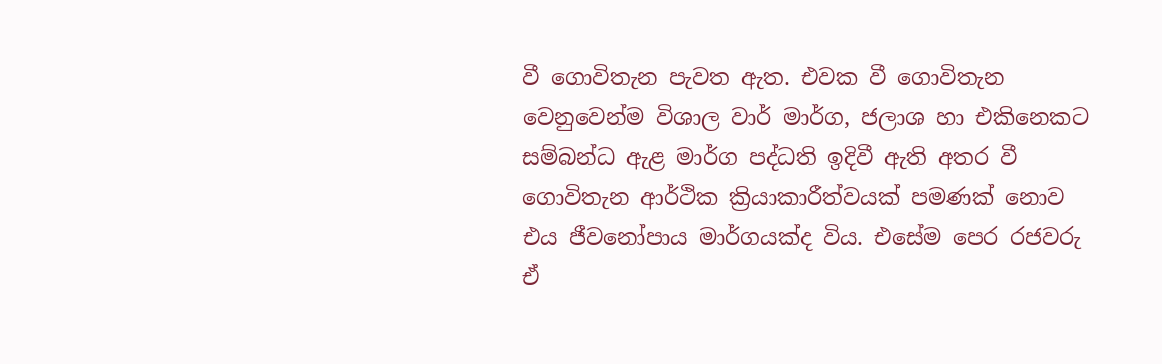වී ගොවිතැන පැවත ඇත. එවක වී ගොවිතැන වෙනුවෙන්ම විශාල වාර් මාර්ග, ජලාශ හා එකිනෙකට සම්බන්ධ ඇළ මාර්ග පද්ධති ඉදිවී ඇති අතර වී ගොවිතැන ආර්ථික ක්‍රියාකාරීත්වයක් පමණක් නොව එය ජීවනෝපාය මාර්ගයක්ද විය. එසේම පෙර රජවරු ඒ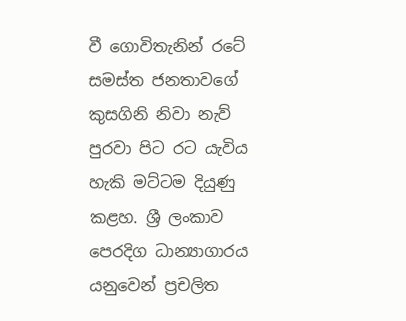වී ගොවිතැනින් රටේ සමස්ත ජනතාවගේ කුසගිනි නිවා නැව් පුරවා පිට රට යැවිය හැකි මට්ටම දියුණු කළහ. ශ්‍රී ලංකාව පෙරදිග ධාන්‍යාගාරය යනුවෙන් ප්‍රචලිත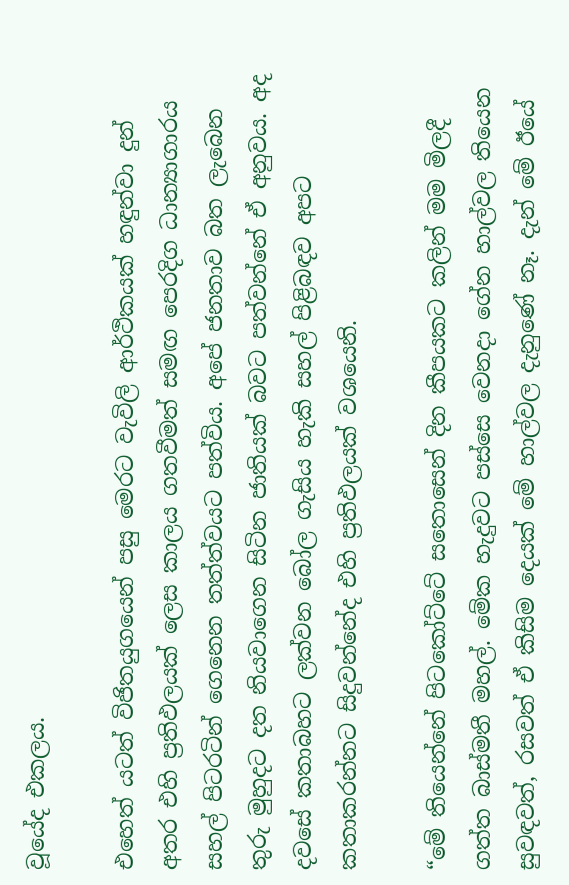වූයේද එකලය.

එහෙත් යටත් විජිතයුගයෙන් පසු මෙරට වැවිලි ආර්ථිකයක් හඳුන්වා දුන් අතර එහි ප්‍රතිඵලයක් ලෙස කාලය ගතවීමත් සමඟ පෙරදිග ධාන්‍යාගාරය සහල් පිටරටින් ගෙනෙන තත්ත්වයට පත්විය. අපේ ජනතාව බත ලැබෙන තුරු මුහුදට දත නියවාගෙන සිටින ජාතියක් බවට පත්වන්නේ ඒ අනුවය. අද දවසේ කතාබහට ලක්වන බෝල ගැසිය හැකි සහල් පිළිබඳව අපට කතාකරන්නට සිදුවන්නේද එහි ප්‍රතිඵලයක් වශයෙනි.

“මේ තියෙන්නේ පිටකෝට්ටේ සතොසෙන් දින කීපයකට කලින් මම මිලදී ගත්ත බාස්මතී මහල්. මේක හැදුවට පස්සෙ වෙනදා ගේන හාල්වල තියෙන සුවඳවත්, රසවත් ඒ කිසිම දෙයක් මේ හාල්වල දැනුණේ නෑ. දැන් මේ ඊයේ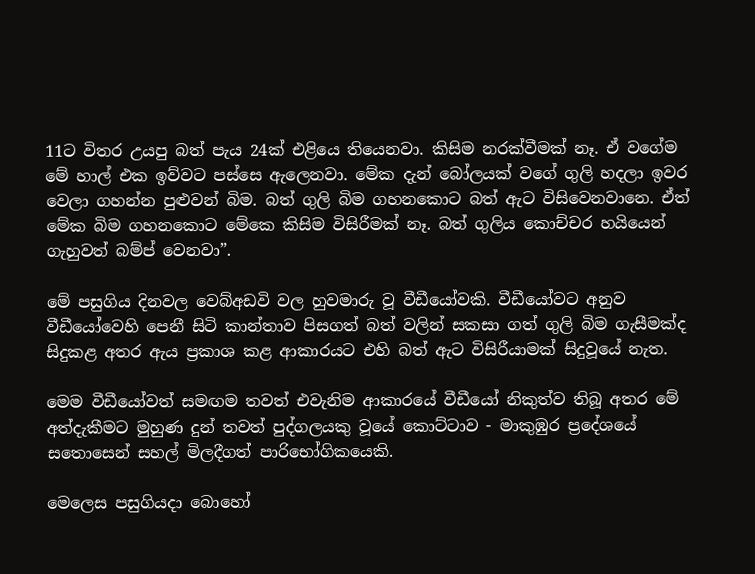11ට විතර උයපු බත් පැය 24ක් එළියෙ තියෙනවා. කිසිම නරක්වීමක් නෑ. ඒ වගේම මේ හාල් එක ඉව්වට පස්සෙ ඇලෙනවා. මේක දැන් බෝලයක් වගේ ගුලි හදලා ඉවර වෙලා ගහන්න පුළුවන් බිම. බත් ගුලි බිම ගහනකොට බත් ඇට විසිවෙනවානෙ. ඒත් මේක බිම ගහනකොට මේකෙ කිසිම විසිරීමක් නෑ. බත් ගුලිය කොච්චර හයියෙන් ගැහුවත් බම්ප් වෙනවා”.

මේ පසුගිය දිනවල වෙබ්අඩවි වල හුවමාරු වූ වීඩීයෝවකි. වීඩීයෝවට අනුව වීඩීයෝවෙහි පෙනී සිටි කාන්තාව පිසගත් බත් වලින් සකසා ගත් ගුලි බිම ගැසීමක්ද සිදුකළ අතර ඇය ප්‍රකාශ කළ ආකාරයට එහි බත් ඇට විසිරීයාමක් සිදුවූයේ නැත.

මෙම වීඩීයෝවත් සමඟම තවත් එවැනිම ආකාරයේ වීඩීයෝ නිකුත්ව තිබූ අතර මේ අත්දැකීමට මුහුණ දුන් තවත් පුද්ගලයකු වූයේ කොට්ටාව - මාකුඹුර ප්‍රදේශයේ සතොසෙන් සහල් මිලදීගත් පාරිභෝගිකයෙකි.

මෙලෙස පසුගියදා බොහෝ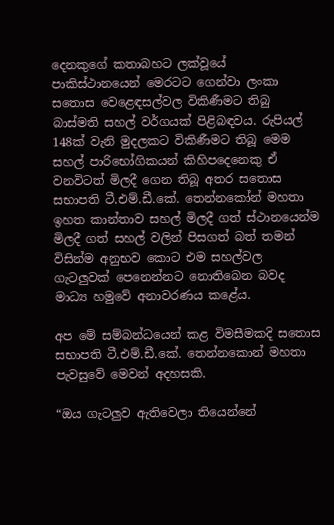දෙනකුගේ කතාබහට ලක්වූයේ පාකිස්ථානයෙන් මෙරටට ගෙන්වා ලංකා සතොස වෙළෙඳසල්වල විකිණීමට තිබු බාස්මති සහල් වර්ගයක් පිළිබඳවය. රුපියල් 148ක් වැනි මුදලකට විකිණීමට තිබූ මෙම සහල් පාරිභෝගිකයන් කිහිපදෙනෙකු ඒ වනවිටත් මිලදී ගෙන තිබූ අතර සතොස සභාපති ටී.එම්.ඩී.කේ. තෙන්නකෝන් මහතා ඉහත කාන්තාව සහල් මිලදී ගත් ස්ථානයෙන්ම මිලදී ගත් සහල් වලින් පිසගත් බත් තමන් විසින්ම අනුභව කොට එම සහල්වල ගැටලුවක් පෙනෙන්නට නොතිබෙන බවද මාධ්‍ය හමුවේ අනාවරණය කළේය.

අප මේ සම්බන්ධයෙන් කළ විමසීමකදි සතොස සභාපති ටී.එම්.ඩී.කේ. තෙන්නකොන් මහතා පැවසුවේ මෙවන් අදහසකි.

“ඔය ගැටලුව ඇතිවෙලා තියෙන්නේ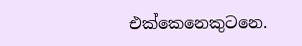එක්කෙනෙකුටනෙ.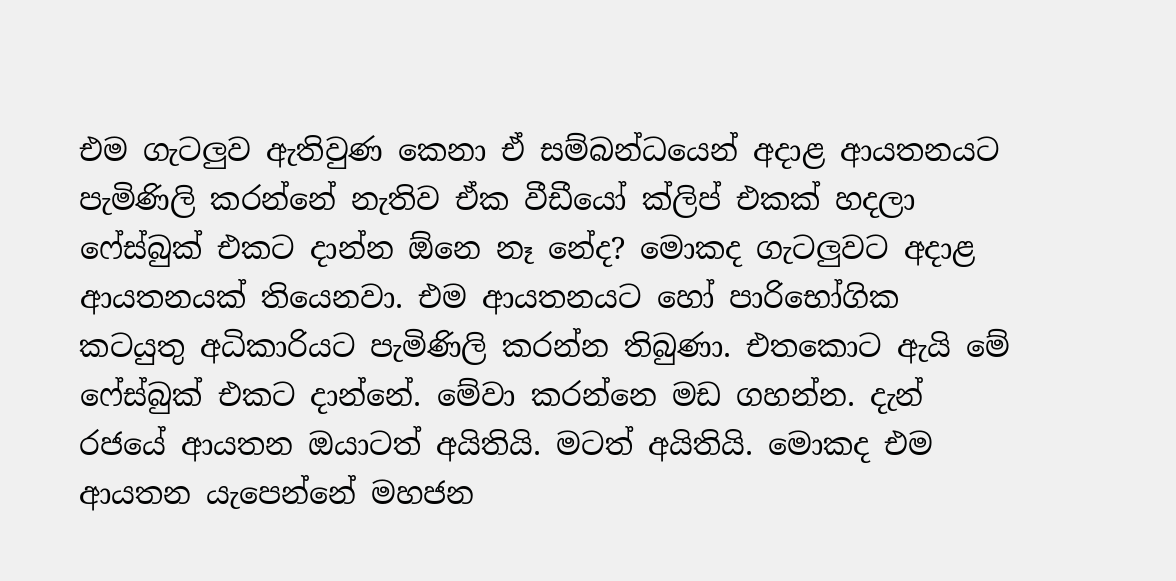එම ගැටලුව ඇතිවුණ කෙනා ඒ සම්බන්ධයෙන් අදාළ ආයතනයට පැමිණිලි කරන්නේ නැතිව ඒක වීඩීයෝ ක්ලිප් එකක් හදලා ෆේස්බුක් එකට දාන්න ඕනෙ නෑ නේද? මොකද ගැටලුවට අදාළ ආයතනයක් තියෙනවා. එම ආයතනයට හෝ පාරිභෝගික කටයුතු අධිකාරියට පැමිණිලි කරන්න තිබුණා. එතකොට ඇයි මේ ෆේස්බුක් එකට දාන්නේ. මේවා කරන්නෙ මඩ ගහන්න. දැන් රජයේ ආයතන ඔයාටත් අයිතියි. මටත් අයිතියි. මොකද එම ආයතන යැපෙන්නේ මහජන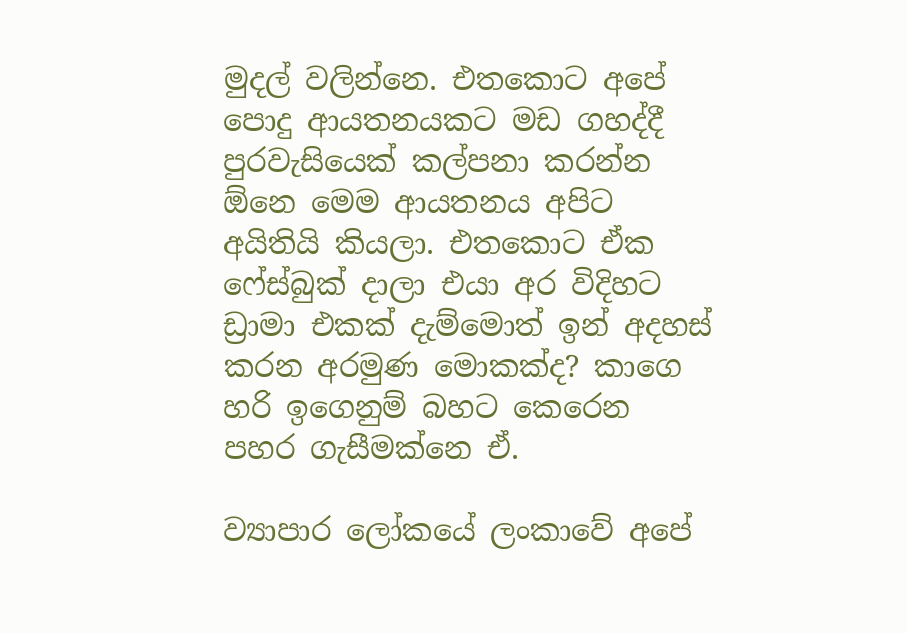මුදල් වලින්නෙ. එතකොට අපේ පොදු ආයතනයකට මඩ ගහද්දී පුරවැසියෙක් කල්පනා කරන්න ඕනෙ මෙම ආයතනය අපිට අයිතියි කියලා. එතකොට ඒක ෆේස්බුක් දාලා එයා අර විදිහට ඩ්‍රාමා එකක් දැම්මොත් ඉන් අදහස් කරන අරමුණ මොකක්ද? කාගෙ හරි ඉගෙනුම් බහට කෙරෙන පහර ගැසීමක්නෙ ඒ.

ව්‍යාපාර ලෝකයේ ලංකාවේ අපේ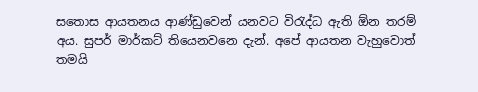සතොස ආයතනය ආණ්ඩුවෙන් යනවට විරැද්ධ ඇති ඕන තරම් අය. සුපර් මාර්කට් තියෙනවනෙ දැන්. අපේ ආයතන වැහුවොත් තමයි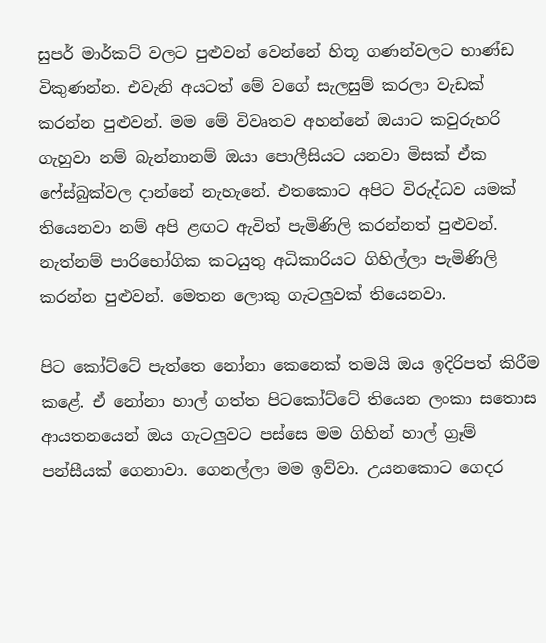සුපර් මාර්කට් වලට පුළුවන් වෙන්නේ හිතූ ගණන්වලට භාණ්ඩ විකුණන්න. එවැනි අයටත් මේ වගේ සැලසුම් කරලා වැඩක් කරන්න පුළුවන්. මම මේ විවෘතව අහන්නේ ඔයාට කවුරුහරි ගැහුවා නම් බැන්නානම් ඔයා පොලීසියට යනවා මිසක් ඒක ෆේස්බුක්වල දාන්නේ නැහැනේ. එතකොට අපිට විරුද්ධව යමක් තියෙනවා නම් අපි ළඟට ඇවිත් පැමිණිලි කරන්නත් පුළුවන්. නැත්නම් පාරිභෝගික කටයුතු අධිකාරියට ගිහිල්ලා පැමිණිලි කරන්න පුළුවන්. මෙතන ලොකු ගැටලුවක් තියෙනවා.

පිට කෝට්ටේ පැත්තෙ නෝනා කෙනෙක් තමයි ඔය ඉදිරිපත් කිරීම කළේ. ඒ නෝනා හාල් ගත්ත පිටකෝට්ටේ තියෙන ලංකා සතොස ආයතනයෙන් ඔය ගැටලුවට පස්සෙ මම ගිහින් හාල් ග්‍රෑම් පන්සීයක් ගෙනාවා. ගෙනල්ලා මම ඉව්වා. උයනකොට ගෙදර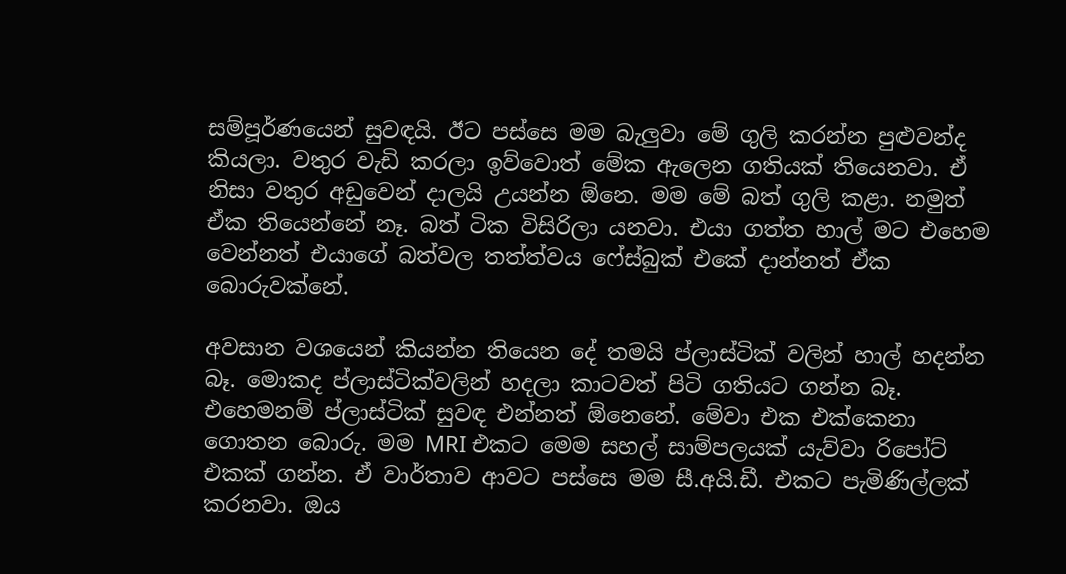සම්පූර්ණයෙන් සුවඳයි. ඊට පස්සෙ මම බැලුවා මේ ගුලි කරන්න පුළුවන්ද කියලා. වතුර වැඩි කරලා ඉව්වොත් මේක ඇලෙන ගතියක් තියෙනවා. ඒ නිසා වතුර අඩුවෙන් දාලයි උයන්න ඕනෙ. මම මේ බත් ගුලි කළා. නමුත් ඒක තියෙන්නේ නෑ. බත් ටික විසිරිලා යනවා. එයා ගත්ත හාල් මට එහෙම වෙන්නත් එයාගේ බත්වල තත්ත්වය ෆේස්බුක් එකේ දාන්නත් ඒක බොරුවක්නේ.

අවසාන වශයෙන් කියන්න තියෙන දේ තමයි ප්ලාස්ටික් වලින් හාල් හදන්න බෑ. මොකද ප්ලාස්ටික්වලින් හදලා කාටවත් පිටි ගතියට ගන්න බෑ. එහෙමනම් ප්ලාස්ටික් සුවඳ එන්නත් ඕනෙනේ. මේවා එක එක්කෙනා ගොතන බොරු. මම MRI එකට මෙම සහල් සාම්පලයක් යැව්වා රිපෝට් එකක් ගන්න. ඒ වාර්තාව ආවට පස්සෙ මම සී.අයි.ඩී. එකට පැමිණිල්ලක් කරනවා. ඔය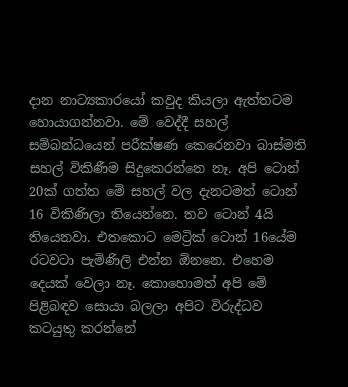දාන නාට්‍යකාරයෝ කවුද කියලා ඇත්තටම හොයාගන්නවා. මේ වෙද්දී සහල් සම්බන්ධයෙන් පරීක්ෂණ කෙරෙනවා බාස්මති සහල් විකිණීම සිදුකෙරන්නෙ නෑ. අපි ටොන් 20ක් ගත්ත මේ සහල් වල දැනටමත් ටොන් 16 විකිණිලා තියෙන්නෙ. තව ටොන් 4යි තියෙනවා. එතකොට මෙට්‍රික් ටොන් 16යේම රටවටා පැමිණිලි එන්න ඕනනෙ. එහෙම දෙයක් වෙලා නෑ. කොහොමත් අපි මේ පිළිබඳව සොයා බලලා අපිට විරුද්ධව කටයුතු කරන්නේ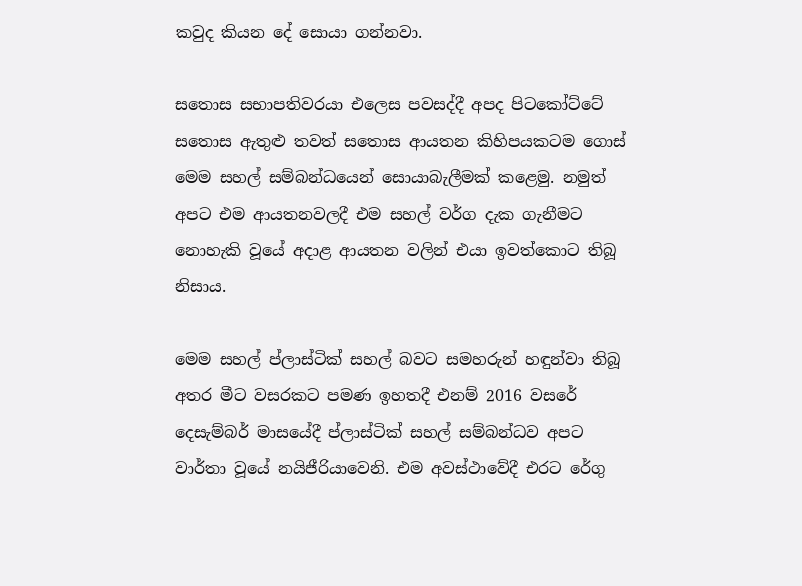කවුද කියන දේ සොයා ගන්නවා.

සතොස සභාපතිවරයා එලෙස පවසද්දී අපද පිටකෝට්ටේ සතොස ඇතුළු තවත් සතොස ආයතන කිහිපයකටම ගොස් මෙම සහල් සම්බන්ධයෙන් සොයාබැලීමක් කළෙමු. නමුත් අපට එම ආයතනවලදී එම සහල් වර්ග දැක ගැනීමට නොහැකි වූයේ අදාළ ආයතන වලින් එයා ඉවත්කොට තිබූ නිසාය.

මෙම සහල් ප්ලාස්ටික් සහල් බවට සමහරුන් හඳුන්වා තිබූ අතර මීට වසරකට පමණ ඉහතදී එනම් 2016 වසරේ දෙසැම්බර් මාසයේදී ප්ලාස්ටික් සහල් සම්බන්ධව අපට වාර්තා වූයේ නයිජීරියාවෙනි. එම අවස්ථාවේදී එරට රේගු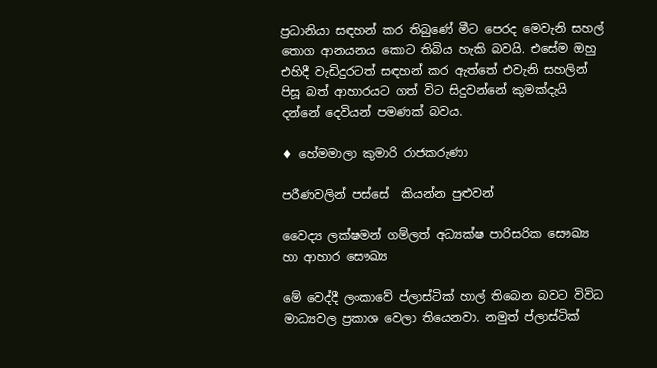ප්‍රධානියා සඳහන් කර තිබුණේ මීට පෙරද මෙවැනි සහල් තොග ආනයනය කොට තිබිය හැකි බවයි. එසේම ඔහු එහිදී වැඩිදුරටත් සඳහන් කර ඇත්තේ එවැනි සහලින් පිසූ බත් ආහාරයට ගත් විට සිදුවන්නේ කුමක්දැයි දන්නේ දෙවියන් පමණක් බවය.

♦ හේමමාලා කුමාරි රාජකරුණා

පරීණවලින් පස්සේ  කියන්න පුළුවන්

වෛද්‍ය ලක්ෂමන් ගම්ලත් අධ්‍යක්ෂ පාරිසරික සෞඛ්‍ය හා ආහාර සෞඛ්‍ය

මේ වෙද්දී ලංකාවේ ප්ලාස්ටික් හාල් තිබෙන බවට විවිධ මාධ්‍යවල ප්‍රකාශ වෙලා තියෙනවා. නමුත් ප්ලාස්ටික්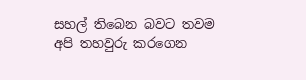සහල් තිබෙන බවට තවම අපි තහවුරු කරගෙන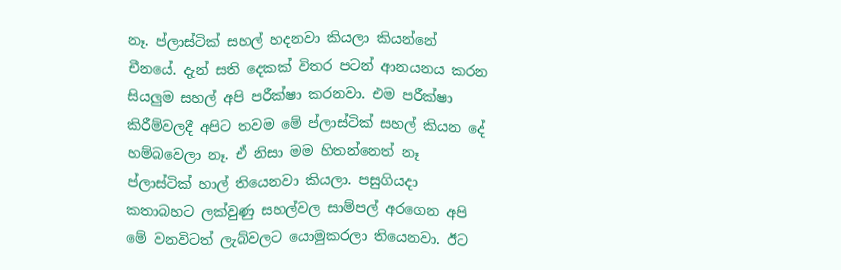නෑ. ප්ලාස්ටික් සහල් හදනවා කියලා කියන්නේ චීනයේ. දැන් සති දෙකක් විතර පටන් ආනයනය කරන සියලුම සහල් අපි පරීක්ෂා කරනවා. එම පරීක්ෂා කිරීම්වලදී අපිට තවම මේ ප්ලාස්ටික් සහල් කියන දේ හම්බවෙලා නෑ. ඒ නිසා මම හිතන්නෙත් නෑ ප්ලාස්ටික් හාල් තියෙනවා කියලා. පසුගියදා කතාබහට ලක්වුණු සහල්වල සාම්පල් අරගෙන අපි මේ වනවිටත් ලැබ්වලට යොමුකරලා තියෙනවා. ඊට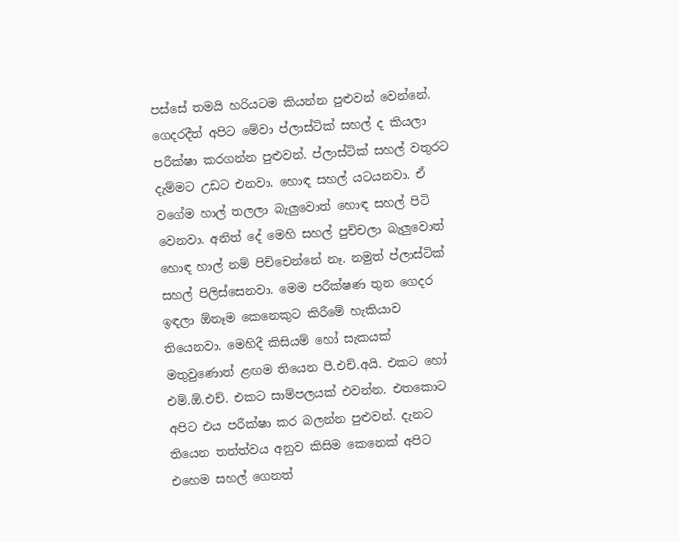පස්සේ තමයි හරියටම කියන්න පුළුවන් වෙන්නේ. ගෙදරදීත් අපිට මේවා ප්ලාස්ටික් සහල් ද කියලා පරීක්ෂා කරගන්න පුළුවන්. ප්ලාස්ටික් සහල් වතුරට දැම්මට උඩට එනවා. හොඳ සහල් යටයනවා. ඒ වගේම හාල් තලලා බැලුවොත් හොඳ සහල් පිටි වෙනවා. අනිත් දේ මෙහි සහල් පුච්චලා බැලුවොත් හොඳ හාල් නම් පිච්චෙන්නේ නෑ. නමුත් ප්ලාස්ටික් සහල් පිලිස්සෙනවා. මෙම පරීක්ෂණ තුන ගෙදර ඉඳලා ඕනෑම කෙනෙකුට කිරීමේ හැකියාව තියෙනවා. මෙහිදී කිසියම් හෝ සැකයක් මතුවුණොත් ළඟම තියෙන පී.එච්.අයි. එකට හෝ එම්.ඕ.එච්. එකට සාම්පලයක් එවන්න. එතකොට අපිට එය පරීක්ෂා කර බලන්න පුළුවන්. දැනට තියෙන තත්ත්වය අනුව කිසිම කෙනෙක් අපිට එහෙම සහල් ගෙනත්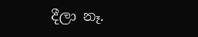දීලා නෑ.